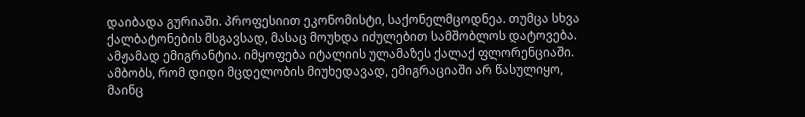დაიბადა გურიაში. პროფესიით ეკონომისტი, საქონელმცოდნეა. თუმცა სხვა ქალბატონების მსგავსად, მასაც მოუხდა იძულებით სამშობლოს დატოვება.
ამჟამად ემიგრანტია. იმყოფება იტალიის ულამაზეს ქალაქ ფლორენციაში.
ამბობს, რომ დიდი მცდელობის მიუხედავად, ემიგრაციაში არ წასულიყო, მაინც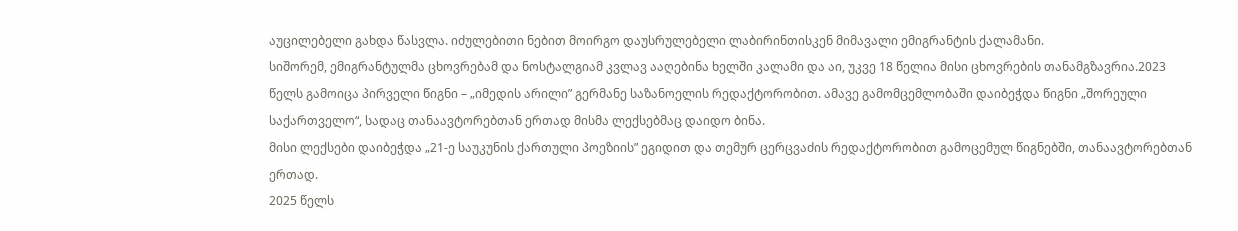აუცილებელი გახდა წასვლა. იძულებითი ნებით მოირგო დაუსრულებელი ლაბირინთისკენ მიმავალი ემიგრანტის ქალამანი.
სიშორემ, ემიგრანტულმა ცხოვრებამ და ნოსტალგიამ კვლავ ააღებინა ხელში კალამი და აი, უკვე 18 წელია მისი ცხოვრების თანამგზავრია.2023 წელს გამოიცა პირველი წიგნი – „იმედის არილი” გერმანე საზანოელის რედაქტორობით. ამავე გამომცემლობაში დაიბეჭდა წიგნი „შორეული საქართველო“, სადაც თანაავტორებთან ერთად მისმა ლექსებმაც დაიდო ბინა.
მისი ლექსები დაიბეჭდა „21-ე საუკუნის ქართული პოეზიის” ეგიდით და თემურ ცერცვაძის რედაქტორობით გამოცემულ წიგნებში, თანაავტორებთან ერთად.
2025 წელს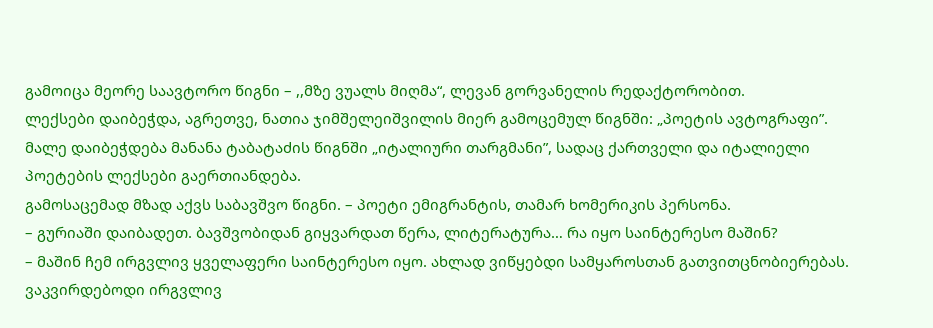გამოიცა მეორე საავტორო წიგნი – ,,მზე ვუალს მიღმა“, ლევან გორვანელის რედაქტორობით.
ლექსები დაიბეჭდა, აგრეთვე, ნათია ჯიმშელეიშვილის მიერ გამოცემულ წიგნში: „პოეტის ავტოგრაფი”. მალე დაიბეჭდება მანანა ტაბატაძის წიგნში „იტალიური თარგმანი”, სადაც ქართველი და იტალიელი პოეტების ლექსები გაერთიანდება.
გამოსაცემად მზად აქვს საბავშვო წიგნი. – პოეტი ემიგრანტის, თამარ ხომერიკის პერსონა.
– გურიაში დაიბადეთ. ბავშვობიდან გიყვარდათ წერა, ლიტერატურა… რა იყო საინტერესო მაშინ?
– მაშინ ჩემ ირგვლივ ყველაფერი საინტერესო იყო. ახლად ვიწყებდი სამყაროსთან გათვითცნობიერებას. ვაკვირდებოდი ირგვლივ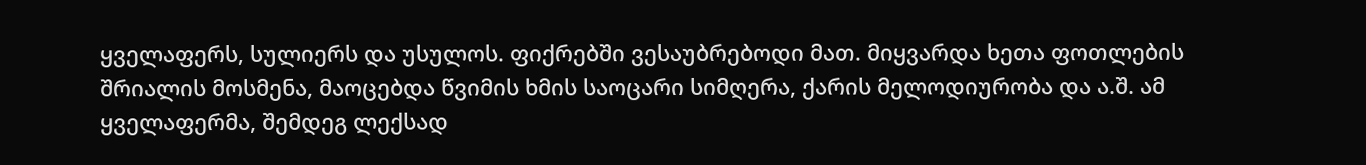ყველაფერს, სულიერს და უსულოს. ფიქრებში ვესაუბრებოდი მათ. მიყვარდა ხეთა ფოთლების შრიალის მოსმენა, მაოცებდა წვიმის ხმის საოცარი სიმღერა, ქარის მელოდიურობა და ა.შ. ამ ყველაფერმა, შემდეგ ლექსად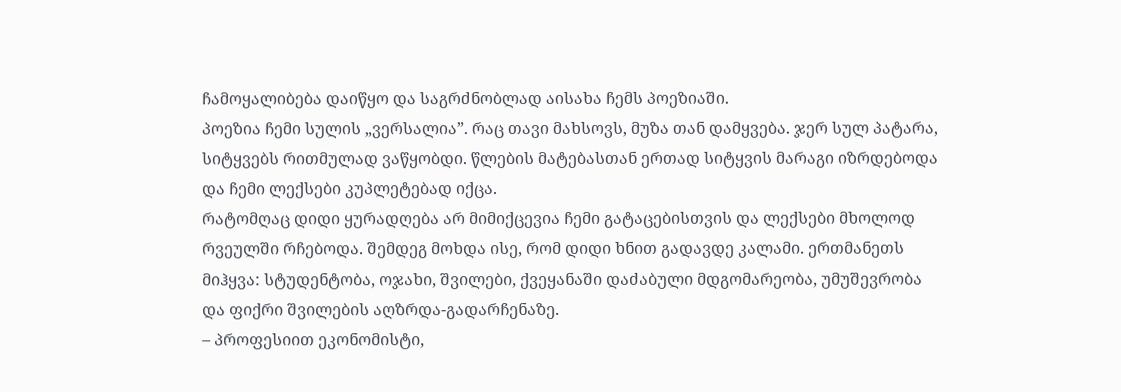ჩამოყალიბება დაიწყო და საგრძნობლად აისახა ჩემს პოეზიაში.
პოეზია ჩემი სულის „ვერსალია”. რაც თავი მახსოვს, მუზა თან დამყვება. ჯერ სულ პატარა, სიტყვებს რითმულად ვაწყობდი. წლების მატებასთან ერთად სიტყვის მარაგი იზრდებოდა და ჩემი ლექსები კუპლეტებად იქცა.
რატომღაც დიდი ყურადღება არ მიმიქცევია ჩემი გატაცებისთვის და ლექსები მხოლოდ რვეულში რჩებოდა. შემდეგ მოხდა ისე, რომ დიდი ხნით გადავდე კალამი. ერთმანეთს მიჰყვა: სტუდენტობა, ოჯახი, შვილები, ქვეყანაში დაძაბული მდგომარეობა, უმუშევრობა და ფიქრი შვილების აღზრდა-გადარჩენაზე.
– პროფესიით ეკონომისტი,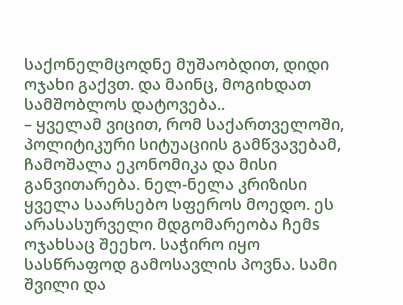საქონელმცოდნე მუშაობდით, დიდი ოჯახი გაქვთ. და მაინც, მოგიხდათ სამშობლოს დატოვება..
– ყველამ ვიცით, რომ საქართველოში, პოლიტიკური სიტუაციის გამწვავებამ, ჩამოშალა ეკონომიკა და მისი განვითარება. ნელ-ნელა კრიზისი ყველა საარსებო სფეროს მოედო. ეს არასასურველი მდგომარეობა ჩემs ოჯახსაც შეეხო. საჭირო იყო სასწრაფოდ გამოსავლის პოვნა. სამი შვილი და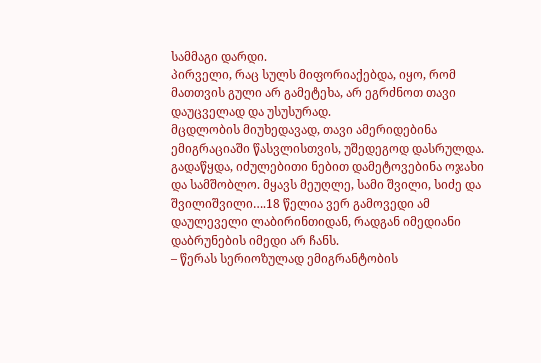სამმაგი დარდი.
პირველი, რაც სულს მიფორიაქებდა, იყო, რომ მათთვის გული არ გამეტეხა, არ ეგრძნოთ თავი დაუცველად და უსუსურად.
მცდლობის მიუხედავად, თავი ამერიდებინა ემიგრაციაში წასვლისთვის, უშედეგოდ დასრულდა. გადაწყდა, იძულებითი ნებით დამეტოვებინა ოჯახი და სამშობლო. მყავს მეუღლე, სამი შვილი, სიძე და შვილიშვილი….18 წელია ვერ გამოვედი ამ დაულეველი ლაბირინთიდან, რადგან იმედიანი დაბრუნების იმედი არ ჩანს.
– წერას სერიოზულად ემიგრანტობის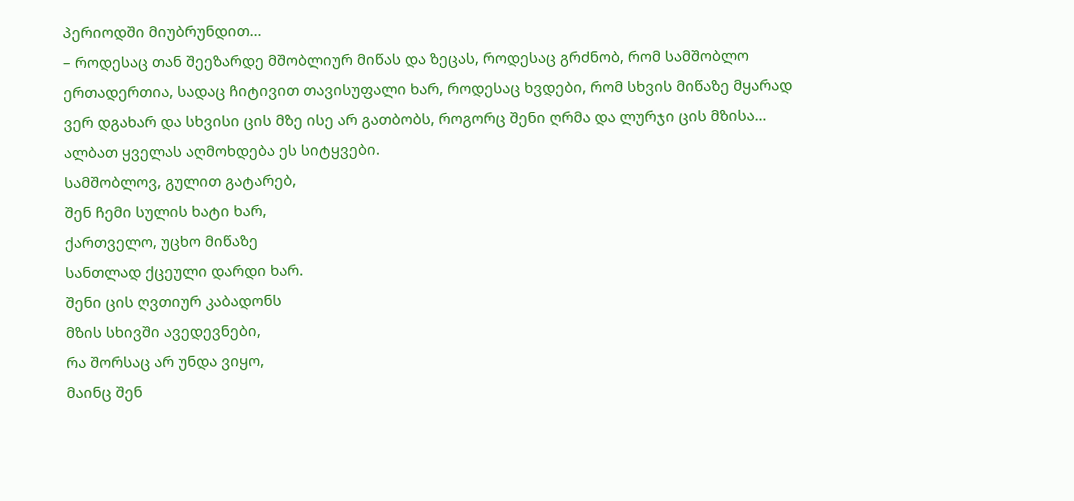პერიოდში მიუბრუნდით…
– როდესაც თან შეეზარდე მშობლიურ მიწას და ზეცას, როდესაც გრძნობ, რომ სამშობლო ერთადერთია, სადაც ჩიტივით თავისუფალი ხარ, როდესაც ხვდები, რომ სხვის მიწაზე მყარად ვერ დგახარ და სხვისი ცის მზე ისე არ გათბობს, როგორც შენი ღრმა და ლურჯი ცის მზისა… ალბათ ყველას აღმოხდება ეს სიტყვები.
სამშობლოვ, გულით გატარებ,
შენ ჩემი სულის ხატი ხარ,
ქართველო, უცხო მიწაზე
სანთლად ქცეული დარდი ხარ.
შენი ცის ღვთიურ კაბადონს
მზის სხივში ავედევნები,
რა შორსაც არ უნდა ვიყო,
მაინც შენ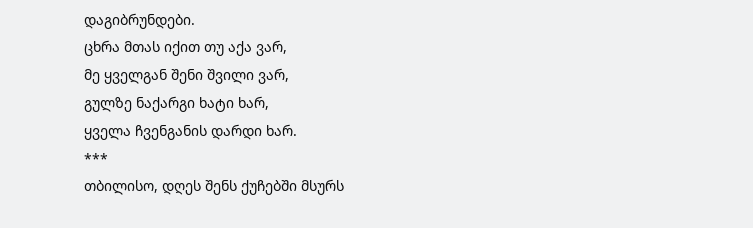დაგიბრუნდები.
ცხრა მთას იქით თუ აქა ვარ,
მე ყველგან შენი შვილი ვარ,
გულზე ნაქარგი ხატი ხარ,
ყველა ჩვენგანის დარდი ხარ.
***
თბილისო, დღეს შენს ქუჩებში მსურს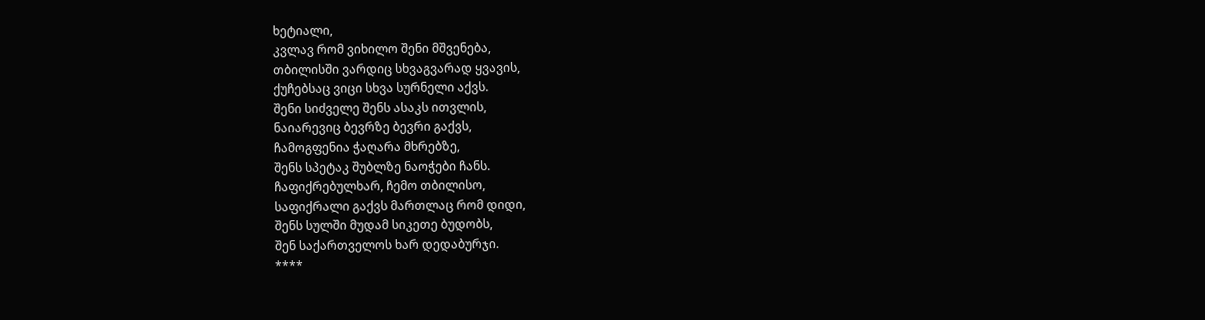ხეტიალი,
კვლავ რომ ვიხილო შენი მშვენება,
თბილისში ვარდიც სხვაგვარად ყვავის,
ქუჩებსაც ვიცი სხვა სურნელი აქვს.
შენი სიძველე შენს ასაკს ითვლის,
ნაიარევიც ბევრზე ბევრი გაქვს,
ჩამოგფენია ჭაღარა მხრებზე,
შენს სპეტაკ შუბლზე ნაოჭები ჩანს.
ჩაფიქრებულხარ, ჩემო თბილისო,
საფიქრალი გაქვს მართლაც რომ დიდი,
შენს სულში მუდამ სიკეთე ბუდობს,
შენ საქართველოს ხარ დედაბურჯი.
****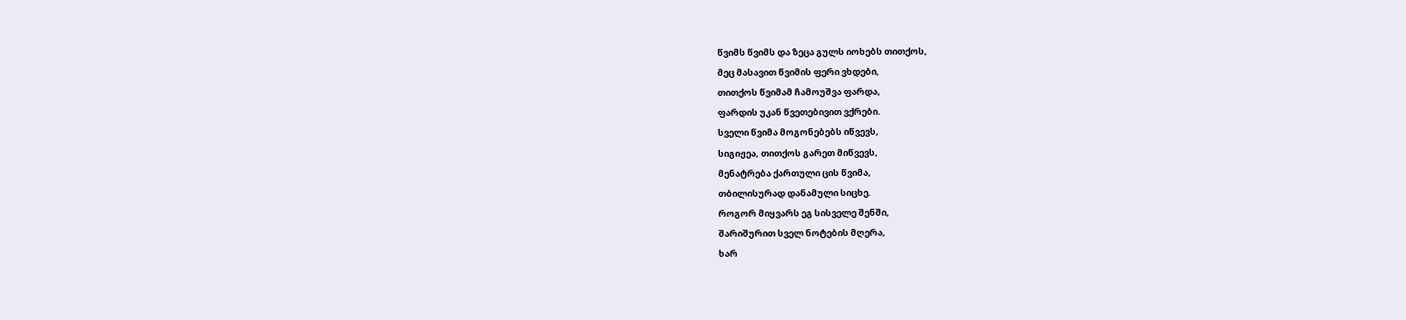წვიმს წვიმს და ზეცა გულს იოხებს თითქოს,
მეც მასავით წვიმის ფერი ვხდები,
თითქოს წვიმამ ჩამოუშვა ფარდა,
ფარდის უკან წვეთებივით ვქრები.
სველი წვიმა მოგონებებს იწვევს,
სიგიჟეა, თითქოს გარეთ მიწვევს,
მენატრება ქართული ცის წვიმა,
თბილისურად დანამული სიცხე.
როგორ მიყვარს ეგ სისველე შენში,
შარიშურით სველ ნოტების მღერა,
ხარ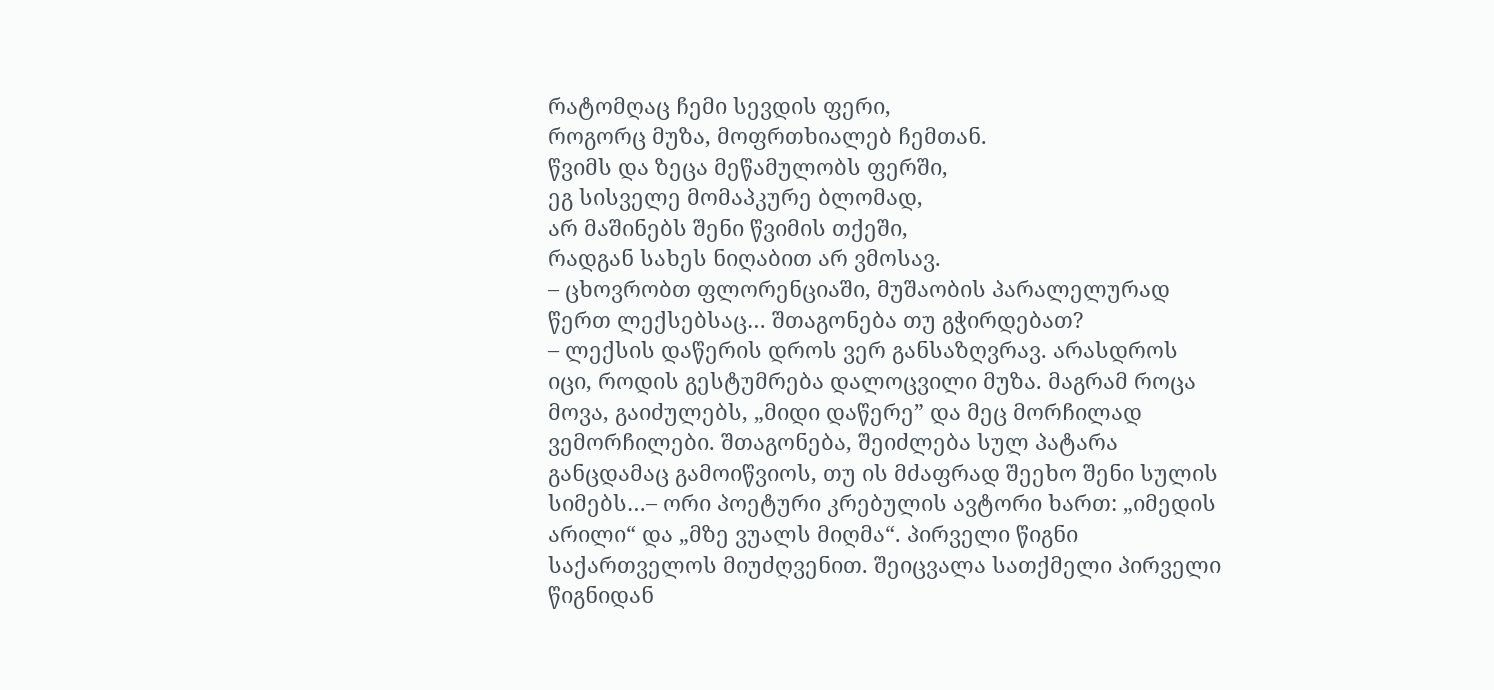რატომღაც ჩემი სევდის ფერი,
როგორც მუზა, მოფრთხიალებ ჩემთან.
წვიმს და ზეცა მეწამულობს ფერში,
ეგ სისველე მომაპკურე ბლომად,
არ მაშინებს შენი წვიმის თქეში,
რადგან სახეს ნიღაბით არ ვმოსავ.
– ცხოვრობთ ფლორენციაში, მუშაობის პარალელურად წერთ ლექსებსაც… შთაგონება თუ გჭირდებათ?
– ლექსის დაწერის დროს ვერ განსაზღვრავ. არასდროს იცი, როდის გესტუმრება დალოცვილი მუზა. მაგრამ როცა მოვა, გაიძულებს, „მიდი დაწერე” და მეც მორჩილად ვემორჩილები. შთაგონება, შეიძლება სულ პატარა განცდამაც გამოიწვიოს, თუ ის მძაფრად შეეხო შენი სულის სიმებს…– ორი პოეტური კრებულის ავტორი ხართ: „იმედის არილი“ და „მზე ვუალს მიღმა“. პირველი წიგნი საქართველოს მიუძღვენით. შეიცვალა სათქმელი პირველი წიგნიდან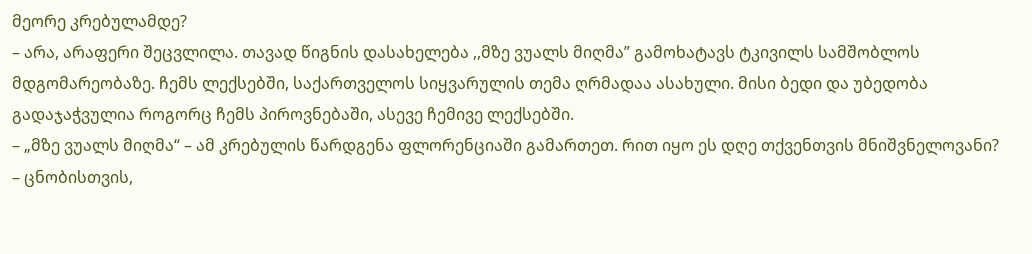მეორე კრებულამდე?
– არა, არაფერი შეცვლილა. თავად წიგნის დასახელება ,,მზე ვუალს მიღმა” გამოხატავს ტკივილს სამშობლოს მდგომარეობაზე. ჩემს ლექსებში, საქართველოს სიყვარულის თემა ღრმადაა ასახული. მისი ბედი და უბედობა გადაჯაჭვულია როგორც ჩემს პიროვნებაში, ასევე ჩემივე ლექსებში.
– „მზე ვუალს მიღმა“ – ამ კრებულის წარდგენა ფლორენციაში გამართეთ. რით იყო ეს დღე თქვენთვის მნიშვნელოვანი?
– ცნობისთვის,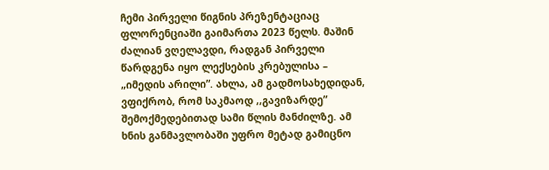ჩემი პირველი წიგნის პრეზენტაციაც ფლორენციაში გაიმართა 2023 წელს. მაშინ ძალიან ვღელავდი, რადგან პირველი წარდგენა იყო ლექსების კრებულისა – „იმედის არილი”. ახლა, ამ გადმოსახედიდან, ვფიქრობ, რომ საკმაოდ ,,გავიზარდე” შემოქმედებითად სამი წლის მანძილზე. ამ ხნის განმავლობაში უფრო მეტად გამიცნო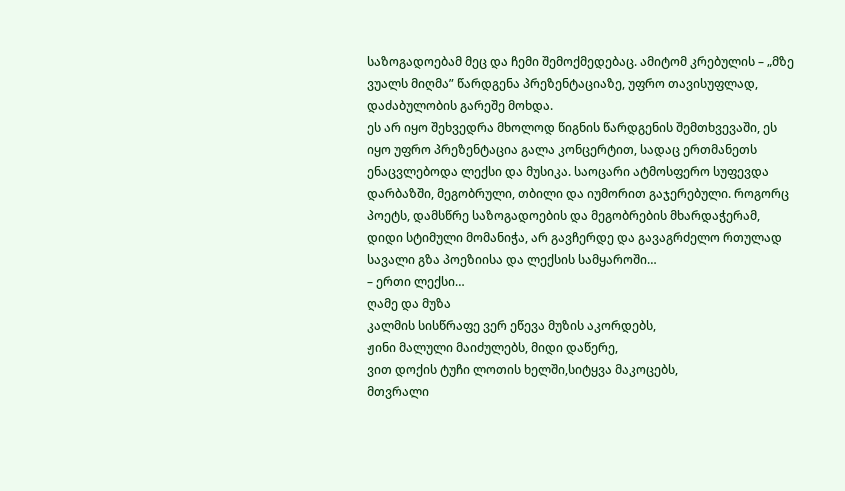საზოგადოებამ მეც და ჩემი შემოქმედებაც. ამიტომ კრებულის – „მზე ვუალს მიღმა” წარდგენა პრეზენტაციაზე, უფრო თავისუფლად, დაძაბულობის გარეშე მოხდა.
ეს არ იყო შეხვედრა მხოლოდ წიგნის წარდგენის შემთხვევაში, ეს იყო უფრო პრეზენტაცია გალა კონცერტით, სადაც ერთმანეთს ენაცვლებოდა ლექსი და მუსიკა. საოცარი ატმოსფერო სუფევდა დარბაზში, მეგობრული, თბილი და იუმორით გაჯერებული. როგორც პოეტს, დამსწრე საზოგადოების და მეგობრების მხარდაჭერამ, დიდი სტიმული მომანიჭა, არ გავჩერდე და გავაგრძელო რთულად სავალი გზა პოეზიისა და ლექსის სამყაროში…
– ერთი ლექსი…
ღამე და მუზა
კალმის სისწრაფე ვერ ეწევა მუზის აკორდებს,
ჟინი მალული მაიძულებს, მიდი დაწერე,
ვით დოქის ტუჩი ლოთის ხელში,სიტყვა მაკოცებს,
მთვრალი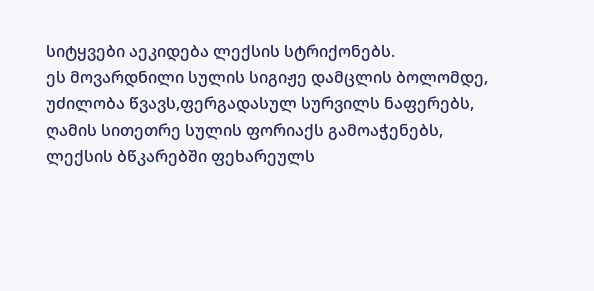სიტყვები აეკიდება ლექსის სტრიქონებს.
ეს მოვარდნილი სულის სიგიჟე დამცლის ბოლომდე,
უძილობა წვავს,ფერგადასულ სურვილს ნაფერებს,
ღამის სითეთრე სულის ფორიაქს გამოაჭენებს,
ლექსის ბწკარებში ფეხარეულს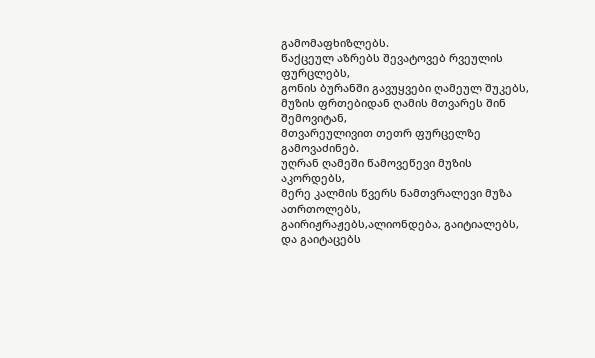გამომაფხიზლებს.
წაქცეულ აზრებს შევატოვებ რვეულის ფურცლებს,
გონის ბურანში გავუყვები ღამეულ შუკებს,
მუზის ფრთებიდან ღამის მთვარეს შინ შემოვიტან,
მთვარეულივით თეთრ ფურცელზე გამოვაძინებ.
უღრან ღამეში წამოვეწევი მუზის აკორდებს,
მერე კალმის წვერს ნამთვრალევი მუზა ათრთოლებს,
გაირიჟრაჟებს,ალიონდება, გაიტიალებს,
და გაიტაცებს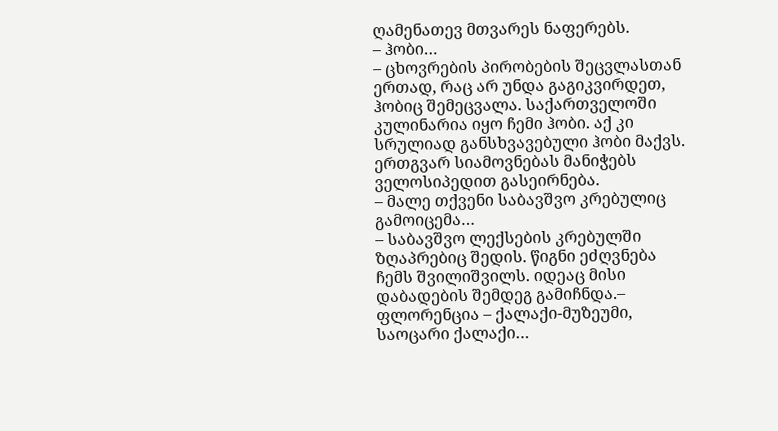ღამენათევ მთვარეს ნაფერებს.
– ჰობი…
– ცხოვრების პირობების შეცვლასთან ერთად, რაც არ უნდა გაგიკვირდეთ, ჰობიც შემეცვალა. საქართველოში კულინარია იყო ჩემი ჰობი. აქ კი სრულიად განსხვავებული ჰობი მაქვს. ერთგვარ სიამოვნებას მანიჭებს ველოსიპედით გასეირნება.
– მალე თქვენი საბავშვო კრებულიც გამოიცემა…
– საბავშვო ლექსების კრებულში ზღაპრებიც შედის. წიგნი ეძღვნება ჩემს შვილიშვილს. იდეაც მისი დაბადების შემდეგ გამიჩნდა.– ფლორენცია – ქალაქი-მუზეუმი, საოცარი ქალაქი…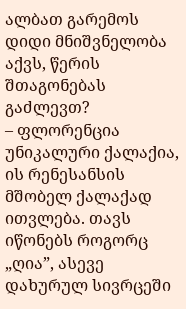ალბათ გარემოს დიდი მნიშვნელობა აქვს, წერის შთაგონებას გაძლევთ?
– ფლორენცია უნიკალური ქალაქია, ის რენესანსის მშობელ ქალაქად ითვლება. თავს იწონებს როგორც „ღია”, ასევე დახურულ სივრცეში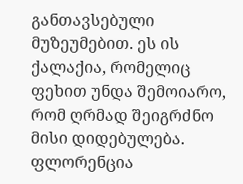განთავსებული მუზეუმებით. ეს ის ქალაქია, რომელიც ფეხით უნდა შემოიარო, რომ ღრმად შეიგრძნო მისი დიდებულება. ფლორენცია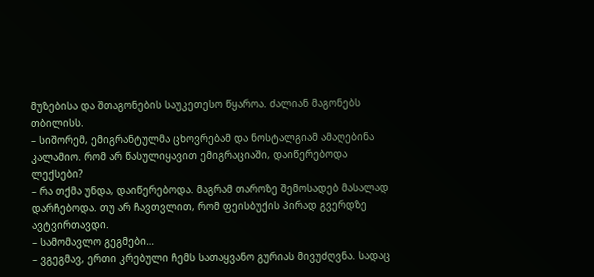მუზებისა და შთაგონების საუკეთესო წყაროა. ძალიან მაგონებს თბილისს.
– სიშორემ, ემიგრანტულმა ცხოვრებამ და ნოსტალგიამ ამაღებინა კალამიო. რომ არ წასულიყავით ემიგრაციაში, დაიწერებოდა ლექსები?
– რა თქმა უნდა, დაიწერებოდა. მაგრამ თაროზე შემოსადებ მასალად დარჩებოდა. თუ არ ჩავთვლით, რომ ფეისბუქის პირად გვერდზე ავტვირთავდი.
– სამომავლო გეგმები…
– ვგეგმავ, ერთი კრებული ჩემს სათაყვანო გურიას მივუძღვნა. სადაც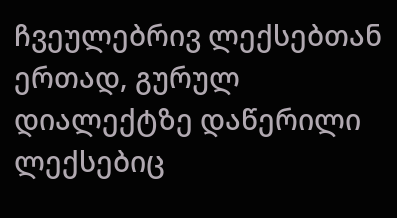ჩვეულებრივ ლექსებთან ერთად, გურულ დიალექტზე დაწერილი ლექსებიც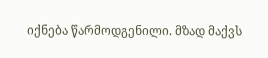იქნება წარმოდგენილი. მზად მაქვს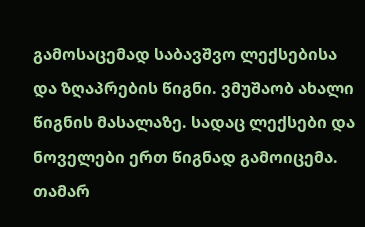გამოსაცემად საბავშვო ლექსებისა და ზღაპრების წიგნი. ვმუშაობ ახალი წიგნის მასალაზე. სადაც ლექსები და ნოველები ერთ წიგნად გამოიცემა.
თამარ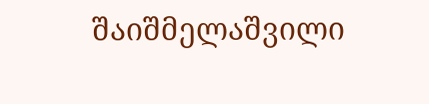შაიშმელაშვილი